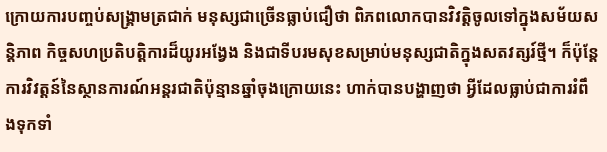ក្រោយការបញ្ចប់សង្គ្រាមត្រជាក់ មនុស្សជាច្រើនធ្លាប់ជឿថា ពិភពលោកបានវិវត្តិចូលទៅក្នុងសម័យសន្តិភាព កិច្ចសហប្រតិបត្តិការដ៏យូរអង្វែង និងជាទីបរមសុខសម្រាប់មនុស្សជាតិក្នុងសតវត្សរ៍ថ្មី។ ក៏ប៉ុន្តែការវិវត្តន៍នៃស្ថានការណ៍អន្តរជាតិប៉ុន្មានឆ្នាំចុងក្រោយនេះ ហាក់បានបង្ហាញថា អ្វីដែលធ្លាប់ជាការរំពឹងទុកទាំ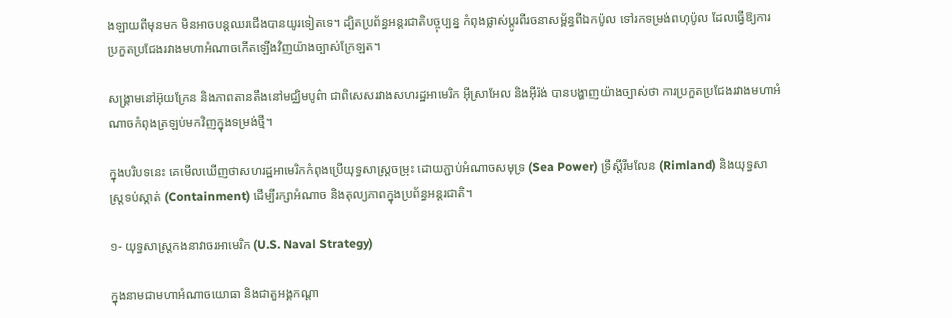ងឡាយពីមុនមក មិនអាចបន្តឈរជើងបានយូរទៀតទេ។ ដ្បិតប្រព័ន្ធអន្តរជាតិបច្ចុប្បន្ន កំពុងផ្លាស់ប្តូរពីរចនាសម្ព័ន្ធពីឯកប៉ូល ទៅរកទម្រង់ពហុប៉ូល ដែលធ្វើឱ្យការប្រកួតប្រជែងរវាងមហាអំណាចកើតឡើងវិញយ៉ាងច្បាស់ក្រែឡត។

សង្គ្រាមនៅអ៊ុយក្រែន និងភាពតានតឹងនៅមជ្ឈិមបូព៌ា ជាពិសេសរវាងសហរដ្ឋអាមេរិក អ៊ីស្រាអែល និងអ៊ីរ៉ង់ បានបង្ហាញយ៉ាងច្បាស់ថា ការប្រកួតប្រជែងរវាងមហាអំណាចកំពុងត្រឡប់មកវិញក្នុងទម្រង់ថ្មី។

ក្នុងបរិបទនេះ គេមើលឃើញថាសហរដ្ឋអាមេរិកកំពុងប្រើយុទ្ធសាស្ត្រចម្រុះ ដោយភ្ជាប់អំណាចសមុទ្រ (Sea Power) ទ្រឹស្តីរីមលែន (Rimland) និងយុទ្ធសាស្ត្រទប់ស្កាត់ (Containment) ដើម្បីរក្សាអំណាច និងតុល្យភាពក្នុងប្រព័ន្ធអន្តរជាតិ។

១- យុទ្ធសាស្ត្រកងនាវាចរអាមេរិក (U.S. Naval Strategy)

ក្នុងនាមជាមហាអំណាចយោធា និងជាតួអង្គកណ្តា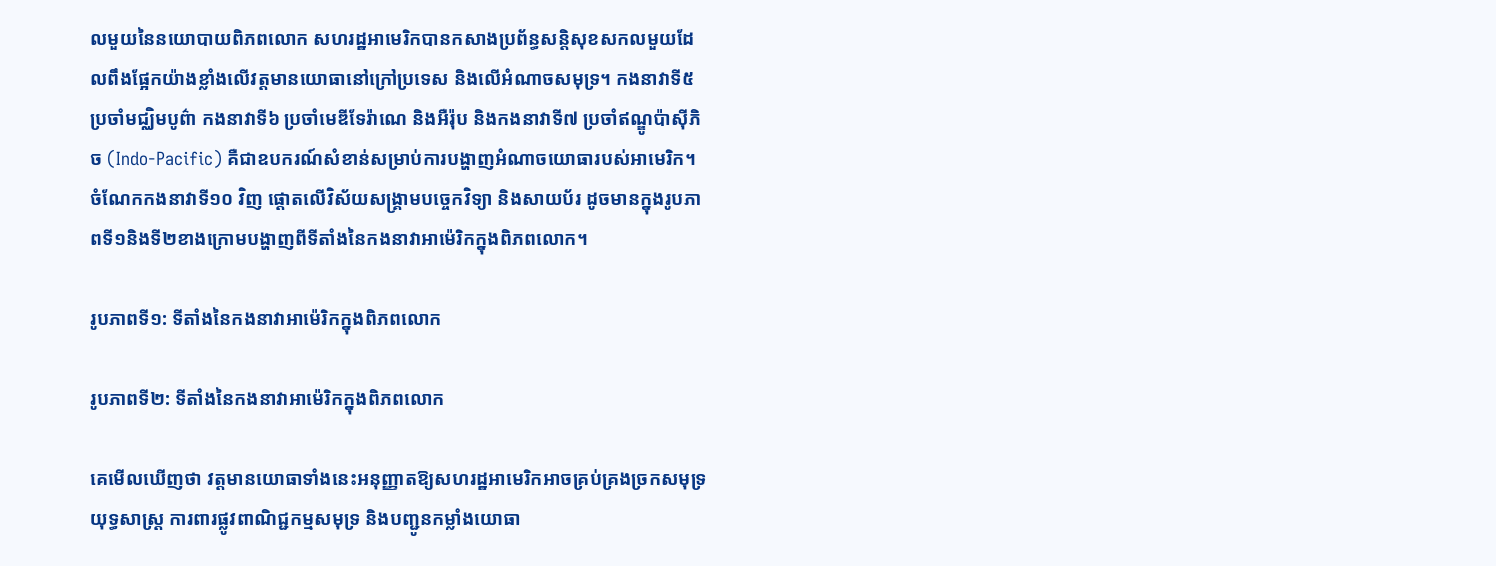លមួយនៃនយោបាយពិភពលោក សហរដ្ឋអាមេរិកបានកសាងប្រព័ន្ធសន្តិសុខសកលមួយដែលពឹងផ្អែកយ៉ាងខ្លាំងលើវត្តមានយោធានៅក្រៅប្រទេស និងលើអំណាចសមុទ្រ។ កងនាវាទី៥ ប្រចាំមជ្ឈិមបូព៌ា កងនាវាទី៦ ប្រចាំមេឌីទែរ៉ាណេ និងអឺរ៉ុប និងកងនាវាទី៧ ប្រចាំឥណ្ឌូប៉ាស៊ីភិច (Indo-Pacific) គឺជាឧបករណ៍សំខាន់សម្រាប់ការបង្ហាញអំណាចយោធារបស់អាមេរិក។ ចំណែកកងនាវាទី១០ វិញ ផ្តោតលើវិស័យសង្គ្រាមបច្ចេកវិទ្យា និងសាយប័រ ដូចមានក្នុងរូបភាពទី១និងទី២ខាងក្រោមបង្ហាញពីទីតាំងនៃកងនាវាអាម៉េរិកក្នុងពិភពលោក។

រូបភាពទី១: ទីតាំងនៃកងនាវាអាម៉េរិកក្នុងពិភពលោក

រូបភាពទី២: ទីតាំងនៃកងនាវាអាម៉េរិកក្នុងពិភពលោក

គេមើលឃើញថា វត្តមានយោធាទាំងនេះអនុញ្ញាតឱ្យសហរដ្ឋអាមេរិកអាចគ្រប់គ្រងច្រកសមុទ្រយុទ្ធសាស្ត្រ ការពារផ្លូវពាណិជ្ជកម្មសមុទ្រ និងបញ្ជូនកម្លាំងយោធា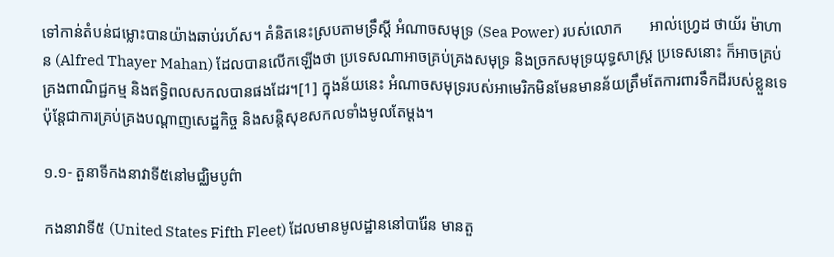ទៅកាន់តំបន់ជម្លោះបានយ៉ាងឆាប់រហ័ស។ គំនិតនេះស្របតាមទ្រឹស្តី អំណាចសមុទ្រ (Sea Power) របស់លោក       អាល់ហ្វ្រេដ ថាយ័រ ម៉ាហាន (Alfred Thayer Mahan) ដែលបានលើកឡើងថា ប្រទេសណាអាចគ្រប់គ្រងសមុទ្រ និងច្រកសមុទ្រយុទ្ធសាស្ត្រ ប្រទេសនោះ ក៏អាចគ្រប់គ្រងពាណិជ្ជកម្ម និងឥទ្ធិពលសកលបានផងដែរ។[1] ក្នុងន័យនេះ អំណាចសមុទ្ររបស់អាមេរិកមិនមែនមានន័យត្រឹមតែការពារទឹកដីរបស់ខ្លួនទេ ប៉ុន្តែជាការគ្រប់គ្រងបណ្តាញសេដ្ឋកិច្ច និងសន្តិសុខសកលទាំងមូលតែម្តង។

១.១- តួនាទីកងនាវាទី៥នៅមជ្ឈិមបូព៌ា

កងនាវាទី៥ (United States Fifth Fleet) ដែលមានមូលដ្ឋាននៅបារ៉ែន មានតួ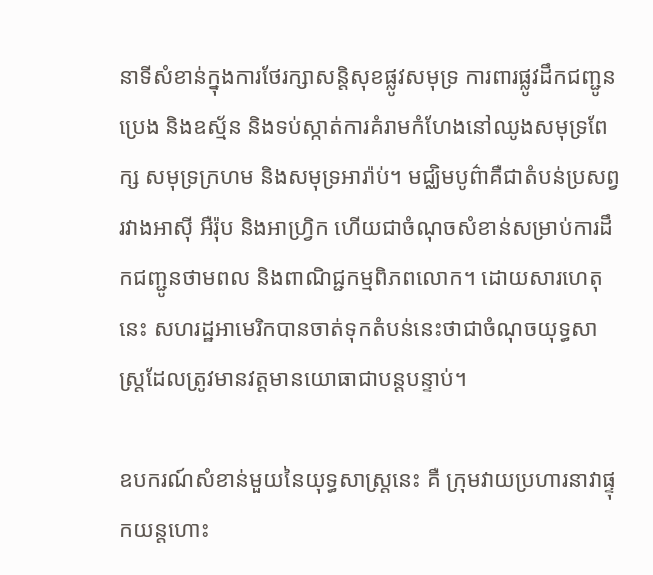នាទីសំខាន់ក្នុងការថែរក្សាសន្តិសុខផ្លូវសមុទ្រ ការពារផ្លូវដឹកជញ្ជូនប្រេង និងឧស្ម័ន និងទប់ស្កាត់ការគំរាមកំហែងនៅឈូងសមុទ្រពែក្ស សមុទ្រក្រហម និងសមុទ្រអារ៉ាប់។ មជ្ឈិមបូព៌ាគឺជាតំបន់ប្រសព្វរវាងអាស៊ី អឺរ៉ុប និងអាហ្វ្រិក ហើយជាចំណុចសំខាន់សម្រាប់ការដឹកជញ្ជូនថាមពល និងពាណិជ្ជកម្មពិភពលោក។ ដោយសារហេតុនេះ សហរដ្ឋអាមេរិកបានចាត់ទុកតំបន់នេះថាជាចំណុចយុទ្ធសាស្ត្រដែលត្រូវមានវត្តមានយោធាជាបន្តបន្ទាប់។

ឧបករណ៍សំខាន់មួយនៃយុទ្ធសាស្ត្រនេះ គឺ ក្រុមវាយប្រហារនាវាផ្ទុកយន្តហោះ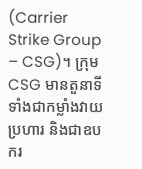(Carrier Strike Group – CSG)។ ក្រុម CSG មានតួនាទីទាំងជាកម្លាំងវាយប្រហារ និងជាឧបករ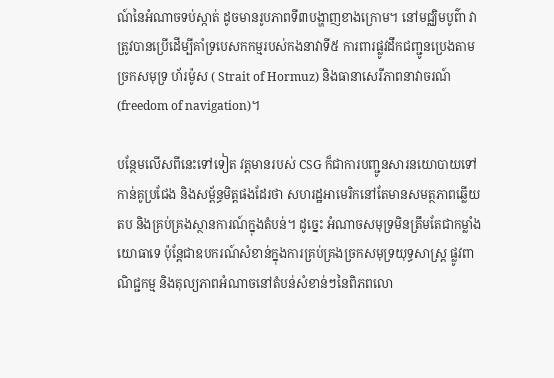ណ៍នៃអំណាចទប់ស្កាត់ ដូចមានរូបភាពទី៣បង្ហាញខាងក្រោម។ នៅមជ្ឈិមបូព៌ា វាត្រូវបានប្រើដើម្បីគាំទ្របេសកកម្មរបស់កងនាវាទី៥ ការពារផ្លូវដឹកជញ្ជូនប្រេងតាមច្រកសមុទ្រ ហ័រម៉ូស ( Strait of Hormuz) និងធានាសេរីភាពនាវាចរណ៍ (freedom of navigation)។

បន្ថែមលើសពីនេះទៅទៀត វត្តមានរបស់ CSG ក៏ជាការបញ្ជូនសារនយោបាយទៅកាន់គូប្រជែង និងសម្ព័ន្ធមិត្តផងដែរថា សហរដ្ឋអាមេរិកនៅតែមានសមត្ថភាពឆ្លើយតប និងគ្រប់គ្រងស្ថានការណ៍ក្នុងតំបន់។ ដូច្នេះ អំណាចសមុទ្រមិនត្រឹមតែជាកម្លាំងយោធាទេ ប៉ុន្តែជាឧបករណ៍សំខាន់ក្នុងការគ្រប់គ្រងច្រកសមុទ្រយុទ្ធសាស្ត្រ ផ្លូវពាណិជ្ជកម្ម និងតុល្យភាពអំណាចនៅតំបន់សំខាន់ៗនៃពិភពលោ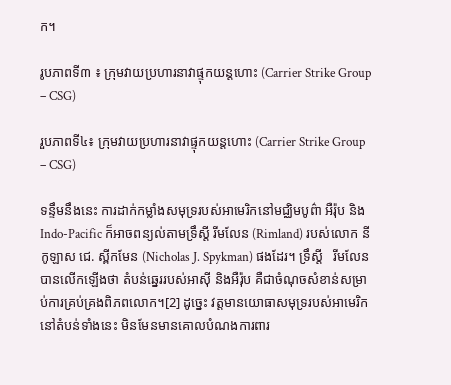ក។

រូបភាពទី៣ ៖ ក្រុមវាយប្រហារនាវាផ្ទុកយន្តហោះ (Carrier Strike Group – CSG)

រួបភាពទី៤៖ ក្រុមវាយប្រហារនាវាផ្ទុកយន្តហោះ (Carrier Strike Group – CSG)

ទន្ទឹមនឹងនេះ ការដាក់កម្លាំងសមុទ្ររបស់អាមេរិកនៅមជ្ឈិមបូព៌ា អឺរ៉ុប និង Indo-Pacific ក៏អាចពន្យល់តាមទ្រឹស្តី រីមលែន (Rimland) របស់លោក នីកូឡាស ជេ. ស្ពីកមែន (Nicholas J. Spykman) ផងដែរ។ ទ្រឹស្តី   រីមលែនបានលើកឡើងថា តំបន់ឆ្នេររបស់អាស៊ី និងអឺរ៉ុប គឺជាចំណុចសំខាន់សម្រាប់ការគ្រប់គ្រងពិភពលោក។[2] ដូច្នេះ វត្តមានយោធាសមុទ្ររបស់អាមេរិកនៅតំបន់ទាំងនេះ មិនមែនមានគោលបំណងការពារ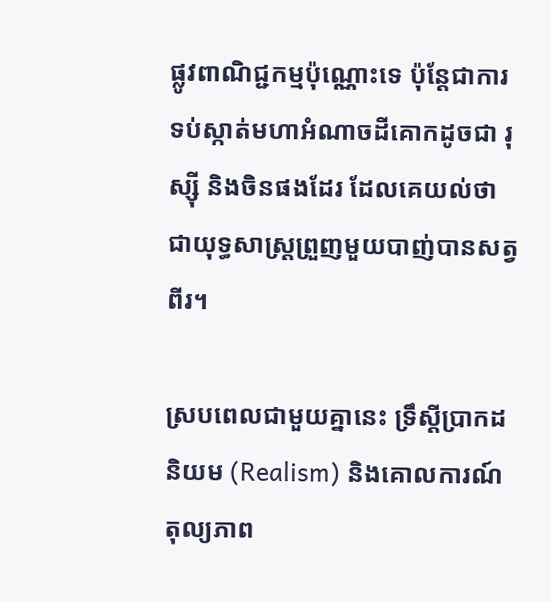ផ្លូវពាណិជ្ជកម្មប៉ុណ្ណោះទេ ប៉ុន្តែជាការទប់ស្កាត់មហាអំណាចដីគោកដូចជា រុស្ស៊ី និងចិនផងដែរ ដែលគេយល់ថាជាយុទ្ធសាស្ត្រព្រួញមួយបាញ់បានសត្វពីរ។

ស្របពេលជាមួយគ្នានេះ ទ្រឹស្តីប្រាកដនិយម (Realism) និងគោលការណ៍តុល្យភាព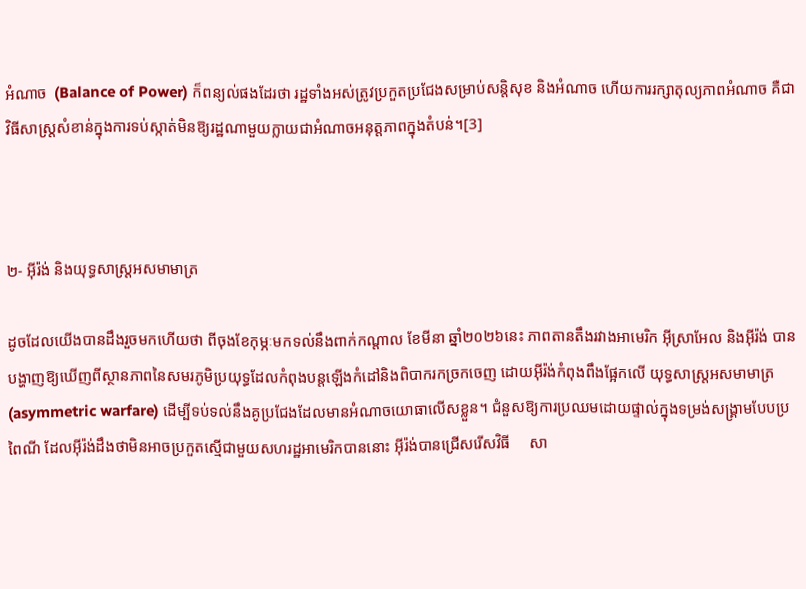អំណាច  (Balance of Power) ក៏ពន្យល់ផងដែរថា រដ្ឋទាំងអស់ត្រូវប្រកួតប្រជែងសម្រាប់សន្តិសុខ និងអំណាច ហើយការរក្សាតុល្យភាពអំណាច គឺជាវិធីសាស្ត្រសំខាន់ក្នុងការទប់ស្កាត់មិនឱ្យរដ្ឋណាមួយក្លាយជាអំណាចអនុត្តភាពក្នុងតំបន់។[3]



២- អ៊ីរ៉ង់ និងយុទ្ធសាស្ត្រអសមាមាត្រ

ដូចដែលយើងបានដឹងរួចមកហើយថា ពីចុងខែកុម្ភៈមកទល់នឹងពាក់កណ្តាល ខែមីនា ឆ្នាំ២០២៦នេះ ភាពតានតឹងរវាងអាមេរិក អ៊ីស្រាអែល និងអ៊ីរ៉ង់ បានបង្ហាញឱ្យឃើញពីស្ថានភាពនៃសមរភូមិប្រយុទ្ធដែលកំពុងបន្តឡើងកំដៅនិងពិបាករកច្រកចេញ ដោយអ៊ីរ៉ង់កំពុងពឹងផ្អែកលើ យុទ្ធសាស្ត្រអសមាមាត្រ (asymmetric warfare) ដើម្បីទប់ទល់នឹងគូប្រជែងដែលមានអំណាចយោធាលើសខ្លួន។ ជំនួសឱ្យការប្រឈមដោយផ្ទាល់ក្នុងទម្រង់សង្គ្រាមបែបប្រពៃណី ដែលអ៊ីរ៉ង់ដឹងថាមិនអាចប្រកួតស្មើជាមួយសហរដ្ឋអាមេរិកបាននោះ អ៊ីរ៉ង់បានជ្រើសរើសវិធី     សា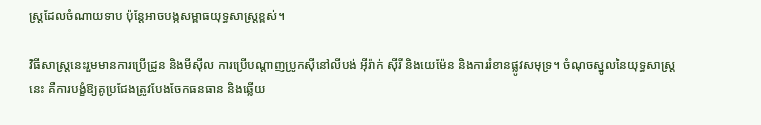ស្ត្រដែលចំណាយទាប ប៉ុន្តែអាចបង្កសម្ពាធយុទ្ធសាស្ត្រខ្ពស់។

វិធីសាស្ត្រនេះរួមមានការប្រើដ្រូន និងមីស៊ីល ការប្រើបណ្តាញប្រូកស៊ីនៅលីបង់ អ៊ីរ៉ាក់ ស៊ីរី និងយេម៉ែន និងការរំខានផ្លូវសមុទ្រ។ ចំណុចស្នូលនៃយុទ្ធសាស្ត្រនេះ គឺការបង្ខំឱ្យគូប្រជែងត្រូវបែងចែកធនធាន និងឆ្លើយ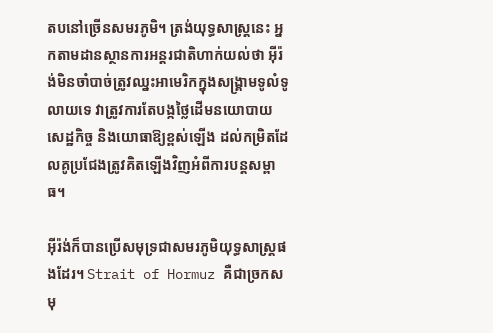តបនៅច្រើនសមរភូមិ។ ត្រង់យុទ្ធសាស្ត្រនេះ អ្នកតាមដានស្ថានការអន្តរជាតិហាក់យល់ថា អ៊ីរ៉ង់មិនចាំបាច់ត្រូវឈ្នះអាមេរិកក្នុងសង្គ្រាមទូលំទូលាយទេ វាត្រូវការតែបង្កថ្លៃដើមនយោបាយ សេដ្ឋកិច្ច និងយោធាឱ្យខ្ពស់ឡើង ដល់កម្រិតដែលគូប្រជែងត្រូវគិតឡើងវិញអំពីការបន្តសម្ពាធ។

អ៊ីរ៉ង់ក៏បានប្រើសមុទ្រជាសមរភូមិយុទ្ធសាស្ត្រផងដែរ។ Strait of Hormuz គឺជាច្រកសមុ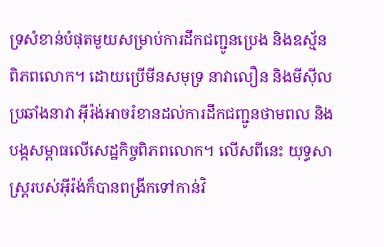ទ្រសំខាន់បំផុតមួយសម្រាប់ការដឹកជញ្ជូនប្រេង និងឧស្ម័នពិភពលោក។ ដោយប្រើមីនសមុទ្រ នាវាលឿន និងមីស៊ីលប្រឆាំងនាវា អ៊ីរ៉ង់អាចរំខានដល់ការដឹកជញ្ជូនថាមពល និងបង្កសម្ពាធលើសេដ្ឋកិច្ចពិភពលោក។ លើសពីនេះ យុទ្ធសាស្ត្ររបស់អ៊ីរ៉ង់ក៏បានពង្រីកទៅកាន់វិ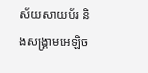ស័យសាយប័រ និងសង្គ្រាមអេឡិច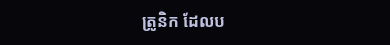ត្រូនិក ដែលប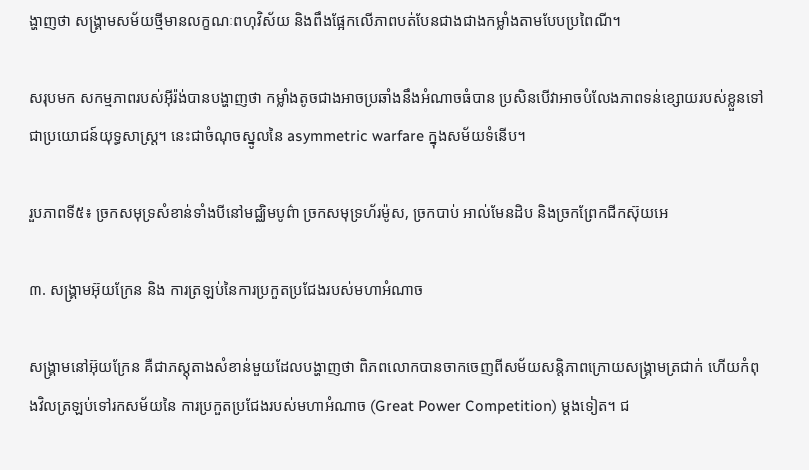ង្ហាញថា សង្គ្រាមសម័យថ្មីមានលក្ខណៈពហុវិស័យ និងពឹងផ្អែកលើភាពបត់បែនជាងជាងកម្លាំងតាមបែបប្រពៃណី។

សរុបមក សកម្មភាពរបស់អ៊ីរ៉ង់បានបង្ហាញថា កម្លាំងតូចជាងអាចប្រឆាំងនឹងអំណាចធំបាន ប្រសិនបើវាអាចបំលែងភាពទន់ខ្សោយរបស់ខ្លួនទៅជាប្រយោជន៍យុទ្ធសាស្ត្រ។ នេះជាចំណុចស្នូលនៃ asymmetric warfare ក្នុងសម័យទំនើប។

រួបភាពទី៥៖ ច្រកសមុទ្រសំខាន់ទាំងបីនៅមជ្ឈិមបូព៌ា ច្រកសមុទ្រហ័រម៉ូស, ច្រកបាប់ អាល់មែនដិប និងច្រកព្រែកជីកស៊ុយអេ

៣. សង្គ្រាមអ៊ុយក្រែន និង ការត្រឡប់នៃការប្រកួតប្រជែងរបស់មហាអំណាច

សង្គ្រាមនៅអ៊ុយក្រែន គឺជាភស្តុតាងសំខាន់មួយដែលបង្ហាញថា ពិភពលោកបានចាកចេញពីសម័យសន្តិភាពក្រោយសង្គ្រាមត្រជាក់ ហើយកំពុងវិលត្រឡប់ទៅរកសម័យនៃ ការប្រកួតប្រជែងរបស់មហាអំណាច (Great Power Competition) ម្តងទៀត។ ជ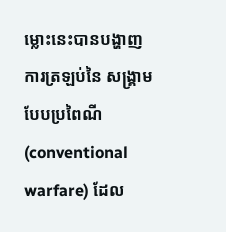ម្លោះនេះបានបង្ហាញការត្រឡប់នៃ សង្គ្រាមបែបប្រពៃណី (conventional warfare) ដែល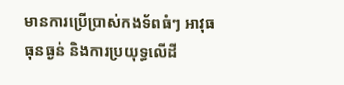មានការប្រើប្រាស់កងទ័ពធំៗ អាវុធធុនធ្ងន់ និងការប្រយុទ្ធលើដី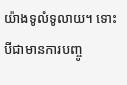យ៉ាងទូលំទូលាយ។ ទោះបីជាមានការបញ្ចូ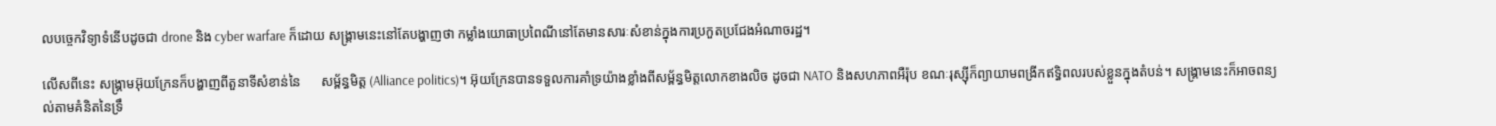លបច្ចេកវិទ្យាទំនើបដូចជា drone និង cyber warfare ក៏ដោយ សង្គ្រាមនេះនៅតែបង្ហាញថា កម្លាំងយោធាប្រពៃណីនៅតែមានសារៈសំខាន់ក្នុងការប្រកួតប្រជែងអំណាចរដ្ឋ។

លើសពីនេះ សង្គ្រាមអ៊ុយក្រែនក៏បង្ហាញពីតួនាទីសំខាន់នៃ      សម្ព័ន្ធមិត្ត (Alliance politics)។ អ៊ុយក្រែនបានទទួលការគាំទ្រយ៉ាងខ្លាំងពីសម្ព័ន្ធមិត្តលោកខាងលិច ដូចជា NATO និងសហភាពអឺរ៉ុប ខណៈរុស្ស៊ីក៏ព្យាយាមពង្រីកឥទ្ធិពលរបស់ខ្លួនក្នុងតំបន់។ សង្គ្រាមនេះក៏អាចពន្យល់តាមគំនិតនៃទ្រឹ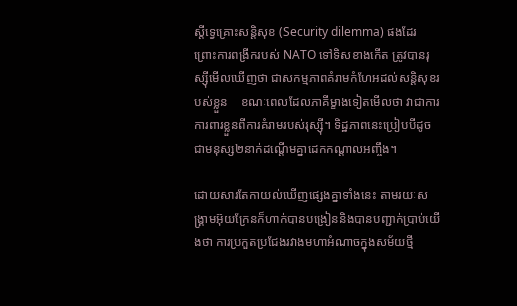ស្តីទ្វេគ្រោះសន្តិសុខ (Security dilemma) ផងដែរ ព្រោះការពង្រីករបស់ NATO ទៅទិសខាងកើត ត្រូវបានរុស្ស៊ីមើលឃើញថា ជាសកម្មភាពគំរាមកំហែអដល់សន្តិសុខរបស់ខ្លួន    ខណៈពេលដែលភាគីម្ខាងទៀតមើលថា វាជាការការពារខ្លួនពីការគំរាមរបស់រុស្ស៊ី។ ទិដ្ឋភាពនេះប្រៀបបីដូចជាមនុស្ស២នាក់ដណ្តើមគ្នាដេកកណ្តាលអញ្ចឹង។

ដោយសារតែកាយល់ឃើញផ្សេងគ្នាទាំងនេះ តាមរយៈសង្គ្រាមអ៊ុយក្រែនក៏ហាក់បានបង្រៀននិងបានបញ្ជាក់ប្រាប់យើងថា ការប្រកួតប្រជែងរវាងមហាអំណាចក្នុងសម័យថ្មី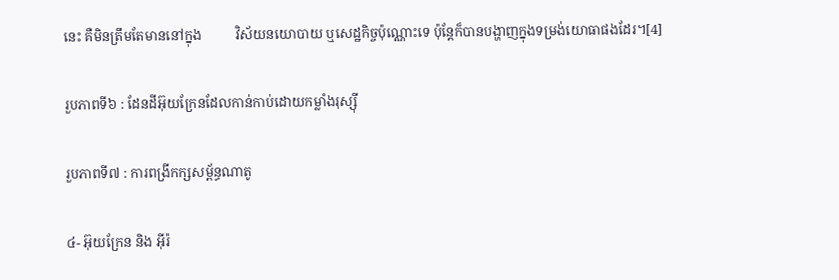នេះ គឺមិនត្រឹមតែមាននៅក្នុង          វិស័យនយោបាយ ឬសេដ្ឋកិច្ចប៉ុណ្ណោះទេ ប៉ុន្តែក៏បានបង្ហាញក្នុងទម្រង់យោធាផងដែរ។[4]

រួបភាពទី៦ : ដែនដីអ៊ុយក្រែនដែលកាន់កាប់ដោយកម្លាំងរុស្ស៊ី

រួបភាពទី៧ : ការពង្រីកក្សសម្ព័ន្ធណាតូ

៤- អ៊ុយក្រែន និង អ៊ីរ៉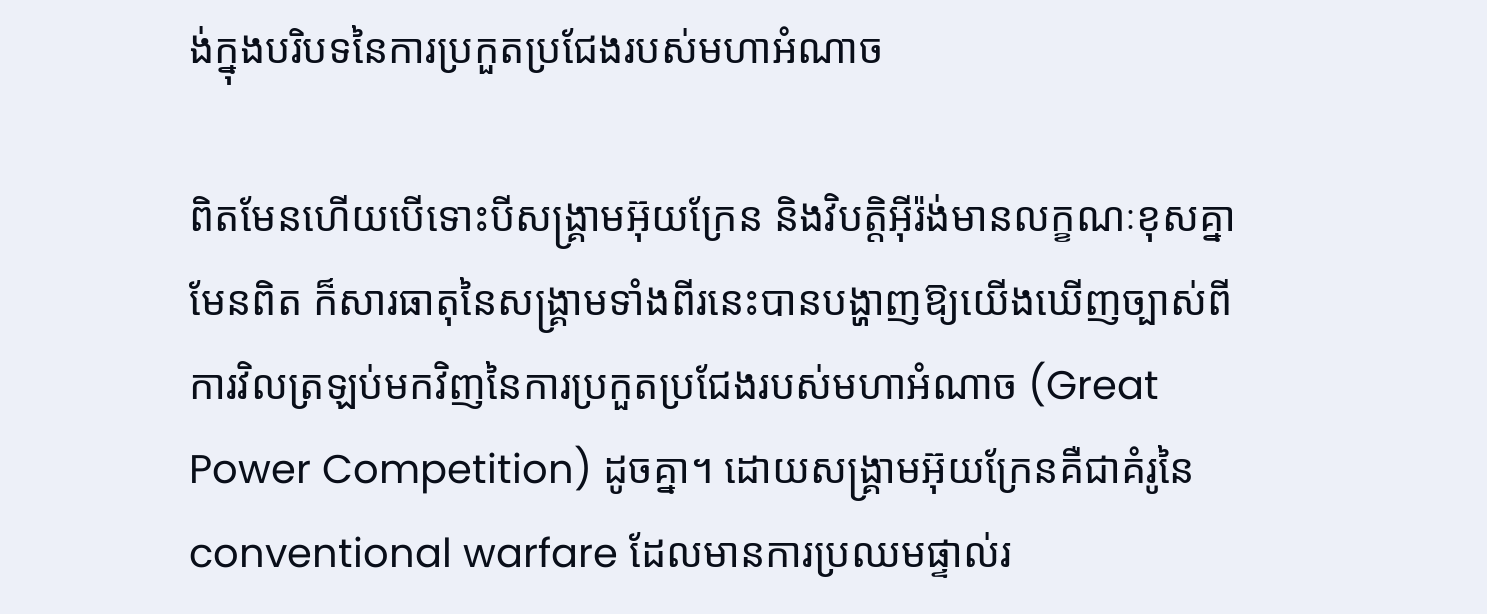ង់ក្នុងបរិបទនៃការប្រកួតប្រជែងរបស់មហាអំណាច

ពិតមែនហើយបើទោះបីសង្គ្រាមអ៊ុយក្រែន និងវិបត្តិអ៊ីរ៉ង់មានលក្ខណៈខុសគ្នាមែនពិត ក៏សារធាតុនៃសង្គ្រាមទាំងពីរនេះបានបង្ហាញឱ្យយើងឃើញច្បាស់ពីការវិលត្រឡប់មកវិញនៃការប្រកួតប្រជែងរបស់មហាអំណាច (Great Power Competition) ដូចគ្នា។ ដោយសង្គ្រាមអ៊ុយក្រែនគឺជាគំរូនៃ conventional warfare ដែលមានការប្រឈមផ្ទាល់រ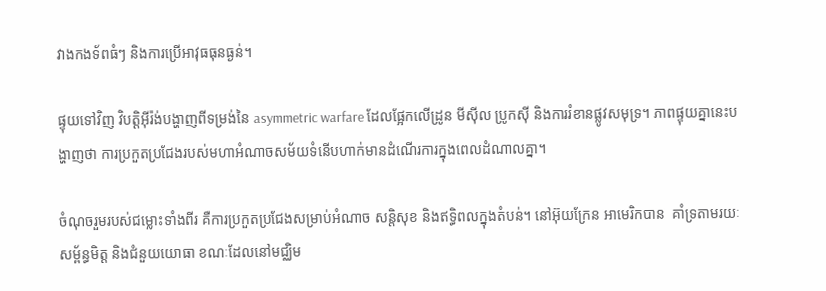វាងកងទ័ពធំៗ និងការប្រើអាវុធធុនធ្ងន់។

ផ្ទុយទៅវិញ វិបត្តិអ៊ីរ៉ង់បង្ហាញពីទម្រង់នៃ asymmetric warfare ដែលផ្អែកលើដ្រូន មីស៊ីល ប្រូកស៊ី និងការរំខានផ្លូវសមុទ្រ។ ភាពផ្ទុយគ្នានេះបង្ហាញថា ការប្រកួតប្រជែងរបស់មហាអំណាចសម័យទំនើបហាក់មានដំណើរការក្នុងពេលដំណាលគ្នា។

ចំណុចរួមរបស់ជម្លោះទាំងពីរ គឺការប្រកួតប្រជែងសម្រាប់អំណាច សន្តិសុខ និងឥទ្ធិពលក្នុងតំបន់។ នៅអ៊ុយក្រែន អាមេរិកបាន  គាំទ្រតាមរយៈសម្ព័ន្ធមិត្ត និងជំនួយយោធា ខណៈដែលនៅមជ្ឈិម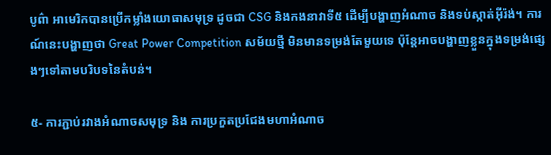បូព៌ា អាមេរិកបានប្រើកម្លាំងយោធាសមុទ្រ ដូចជា CSG និងកងនាវាទី៥ ដើម្បីបង្ហាញអំណាច និងទប់ស្កាត់អ៊ីរ៉ង់។ ការណ៍នេះបង្ហាញថា Great Power Competition សម័យថ្មី មិនមានទម្រង់តែមួយទេ ប៉ុន្តែអាចបង្ហាញខ្លួនក្នុងទម្រង់ផ្សេងៗទៅតាមបរិបទនៃតំបន់។

៥- ការភ្ជាប់រវាងអំណាចសមុទ្រ និង ការប្រកួតប្រជែងមហាអំណាច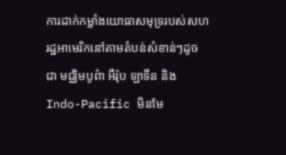ការដាក់កម្លាំងយោធាសមុទ្ររបស់សហរដ្ឋអាមេរិកនៅតាមតំបន់សំខាន់ៗដូចជា មជ្ឈិមបូព៌ា អឺរ៉ុប ឡាទីន និង Indo-Pacific មិនមែ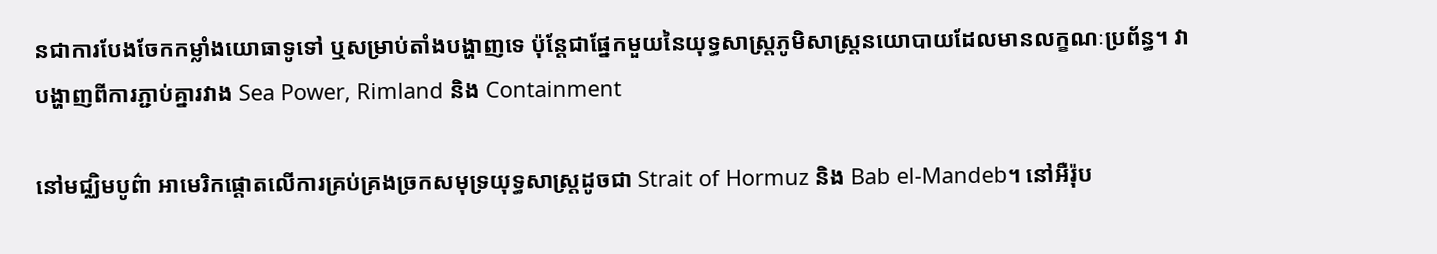នជាការបែងចែកកម្លាំងយោធាទូទៅ ឬសម្រាប់តាំងបង្ហាញទេ ប៉ុន្តែជាផ្នែកមួយនៃយុទ្ធសាស្ត្រភូមិសាស្ត្រនយោបាយដែលមានលក្ខណៈប្រព័ន្ធ។ វាបង្ហាញពីការភ្ជាប់គ្នារវាង Sea Power, Rimland និង Containment

នៅមជ្ឈិមបូព៌ា អាមេរិកផ្តោតលើការគ្រប់គ្រងច្រកសមុទ្រយុទ្ធសាស្ត្រដូចជា Strait of Hormuz និង Bab el-Mandeb។ នៅអឺរ៉ុប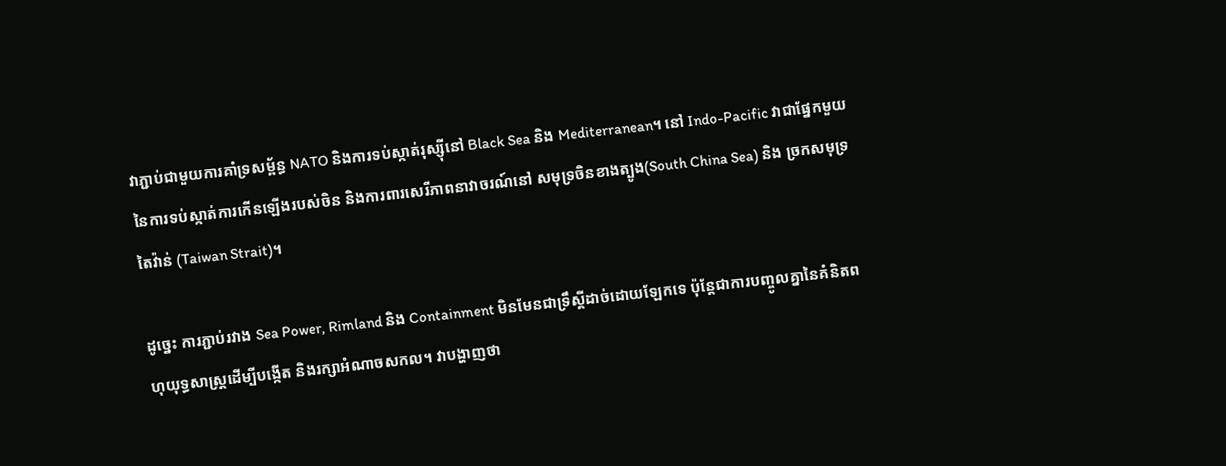វាភ្ជាប់ជាមួយការគាំទ្រសម្ព័ន្ធ NATO និងការទប់ស្កាត់រុស្ស៊ីនៅ Black Sea និង Mediterranean។ នៅ Indo-Pacific វាជាផ្នែកមួយនៃការទប់ស្កាត់ការកើនឡើងរបស់ចិន និងការពារសេរីភាពនាវាចរណ៍នៅ សមុទ្រចិនខាងត្បូង(South China Sea) និង ច្រកសមុទ្រតៃវ៉ាន់ (Taiwan Strait)។

ដូច្នេះ ការភ្ជាប់រវាង Sea Power, Rimland និង Containment មិនមែនជាទ្រឹស្តីដាច់ដោយឡែកទេ ប៉ុន្តែជាការបញ្ចូលគ្នានៃគំនិតពហុយុទ្ធសាស្ត្រដើម្បីបង្កើត និងរក្សាអំណាចសកល។ វាបង្ហាញថា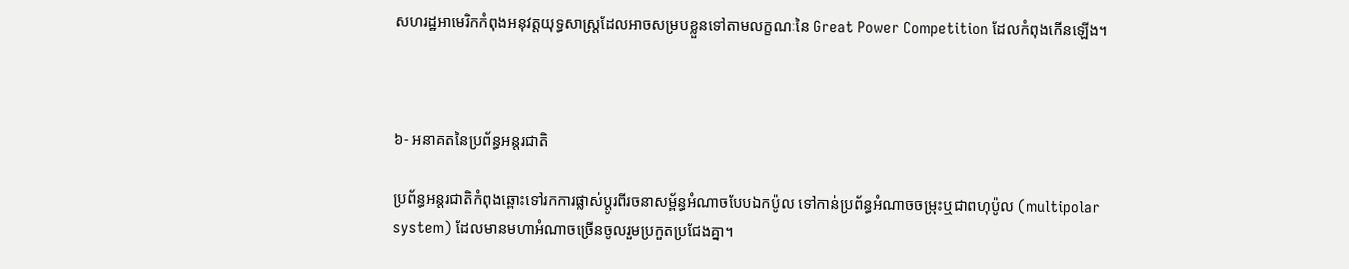សហរដ្ឋអាមេរិកកំពុងអនុវត្តយុទ្ធសាស្ត្រដែលអាចសម្របខ្លួនទៅតាមលក្ខណៈនៃ Great Power Competition ដែលកំពុងកើនឡើង។



៦- អនាគតនៃប្រព័ន្ធអន្តរជាតិ

ប្រព័ន្ធអន្តរជាតិកំពុងឆ្ពោះទៅរកការផ្លាស់ប្តូរពីរចនាសម្ព័ន្ធអំណាចបែបឯកប៉ូល ទៅកាន់ប្រព័ន្ធអំណាចចម្រុះឬជាពហុប៉ូល (multipolar system) ដែលមានមហាអំណាចច្រើនចូលរួមប្រកួតប្រជែងគ្នា។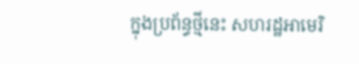ក្នុងប្រព័ន្ធថ្មីនេះ សហរដ្ឋអាមេរិ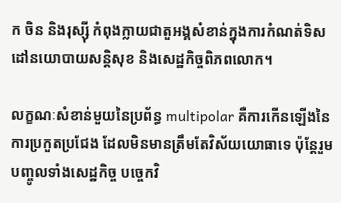ក ចិន និងរុស្ស៊ី កំពុងក្លាយជាតួអង្គសំខាន់ក្នុងការកំណត់ទិសដៅនយោបាយសន្តិសុខ និងសេដ្ឋកិច្ចពិភពលោក។

លក្ខណៈសំខាន់មួយនៃប្រព័ន្ធ multipolar គឺការកើនឡើងនៃការប្រកួតប្រជែង ដែលមិនមានត្រឹមតែវិស័យយោធាទេ ប៉ុន្តែរួមបញ្ចូលទាំងសេដ្ឋកិច្ច បច្ចេកវិ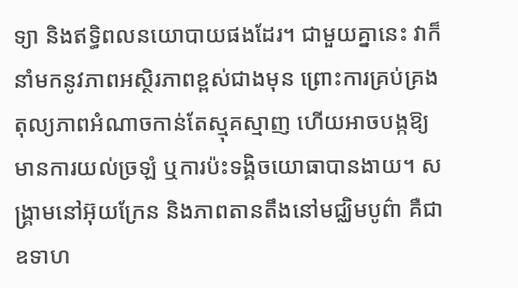ទ្យា និងឥទ្ធិពលនយោបាយផងដែរ។ ជាមួយគ្នានេះ វាក៏នាំមកនូវភាពអស្ថិរភាពខ្ពស់ជាងមុន ព្រោះការគ្រប់គ្រងតុល្យភាពអំណាចកាន់តែស្មុគស្មាញ ហើយអាចបង្កឱ្យមានការយល់ច្រឡំ ឬការប៉ះទង្គិចយោធាបានងាយ។ សង្គ្រាមនៅអ៊ុយក្រែន និងភាពតានតឹងនៅមជ្ឈិមបូព៌ា គឺជាឧទាហ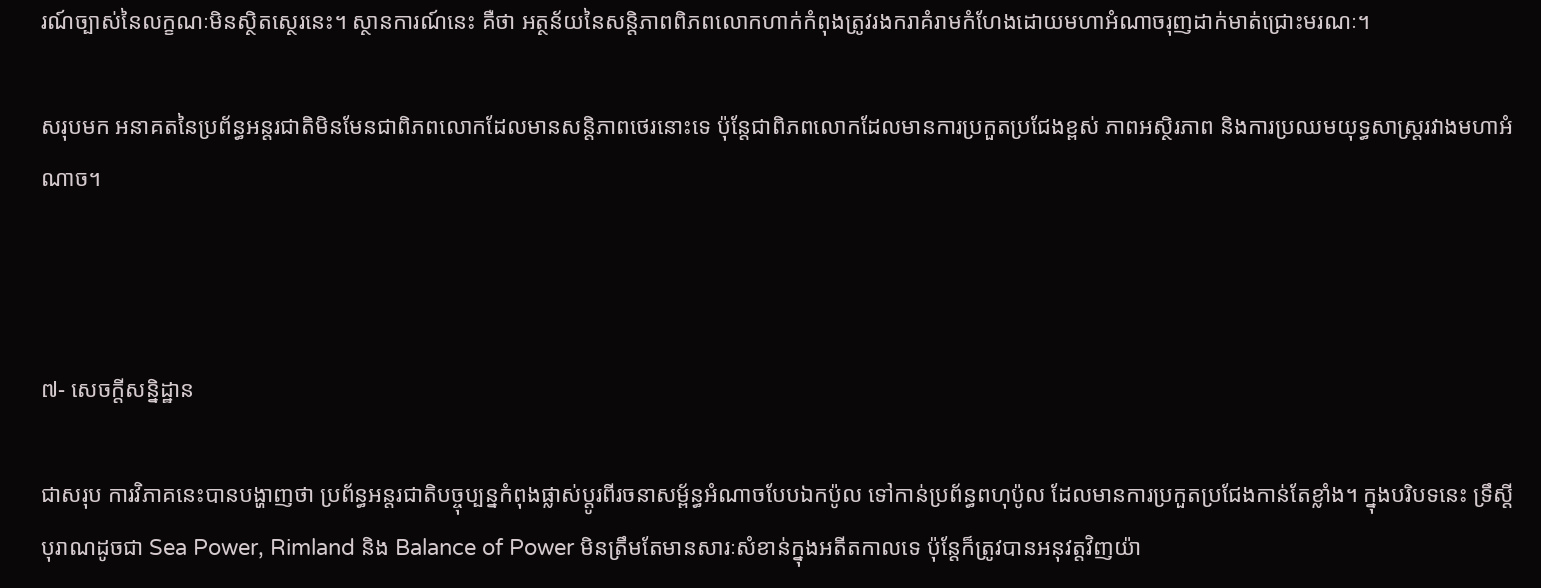រណ៍ច្បាស់នៃលក្ខណៈមិនស្ថិតស្ថេរនេះ។ ស្ថានការណ៍នេះ គឺថា អត្ថន័យនៃសន្តិភាពពិភពលោកហាក់កំពុងត្រូវរងករាគំរាមកំហែងដោយមហាអំណាចរុញដាក់មាត់ជ្រោះមរណៈ។

សរុបមក អនាគតនៃប្រព័ន្ធអន្តរជាតិមិនមែនជាពិភពលោកដែលមានសន្តិភាពថេរនោះទេ ប៉ុន្តែជាពិភពលោកដែលមានការប្រកួតប្រជែងខ្ពស់ ភាពអស្ថិរភាព និងការប្រឈមយុទ្ធសាស្ត្ររវាងមហាអំណាច។



៧- សេចក្តីសន្និដ្ឋាន

ជាសរុប ការវិភាគនេះបានបង្ហាញថា ប្រព័ន្ធអន្តរជាតិបច្ចុប្បន្នកំពុងផ្លាស់ប្តូរពីរចនាសម្ព័ន្ធអំណាចបែបឯកប៉ូល ទៅកាន់ប្រព័ន្ធពហុប៉ូល ដែលមានការប្រកួតប្រជែងកាន់តែខ្លាំង។ ក្នុងបរិបទនេះ ទ្រឹស្តីបុរាណដូចជា Sea Power, Rimland និង Balance of Power មិនត្រឹមតែមានសារៈសំខាន់ក្នុងអតីតកាលទេ ប៉ុន្តែក៏ត្រូវបានអនុវត្តវិញយ៉ា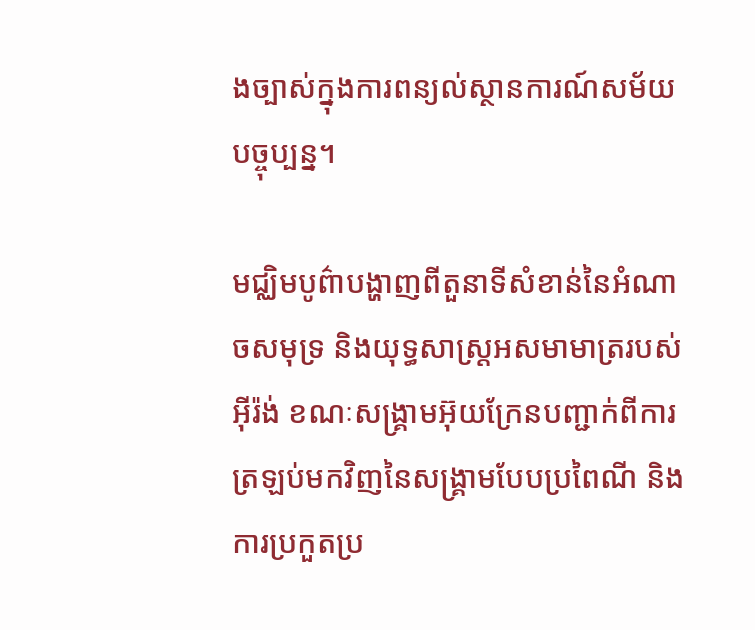ងច្បាស់ក្នុងការពន្យល់ស្ថានការណ៍សម័យបច្ចុប្បន្ន។

មជ្ឈិមបូព៌ាបង្ហាញពីតួនាទីសំខាន់នៃអំណាចសមុទ្រ និងយុទ្ធសាស្ត្រអសមាមាត្ររបស់អ៊ីរ៉ង់ ខណៈសង្គ្រាមអ៊ុយក្រែនបញ្ជាក់ពីការត្រឡប់មកវិញនៃសង្គ្រាមបែបប្រពៃណី និងការប្រកួតប្រ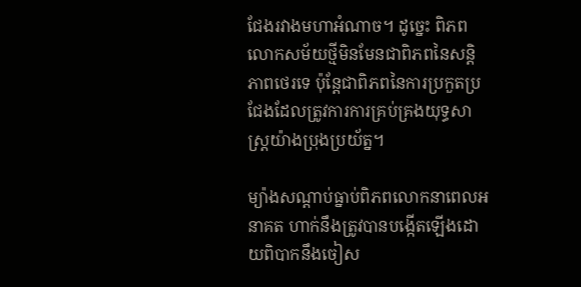ជែងរវាងមហាអំណាច។ ដូច្នេះ ពិភពលោកសម័យថ្មីមិនមែនជាពិភពនៃសន្តិភាពថេរទេ ប៉ុន្តែជាពិភពនៃការប្រកួតប្រជែងដែលត្រូវការការគ្រប់គ្រងយុទ្ធសាស្ត្រយ៉ាងប្រុងប្រយ័ត្ន។

ម្យ៉ាងសណ្តាប់ធ្នាប់ពិភពលោកនាពេលអនាគត ហាក់នឹងត្រូវបានបង្កើតឡើងដោយពិបាកនឹងចៀស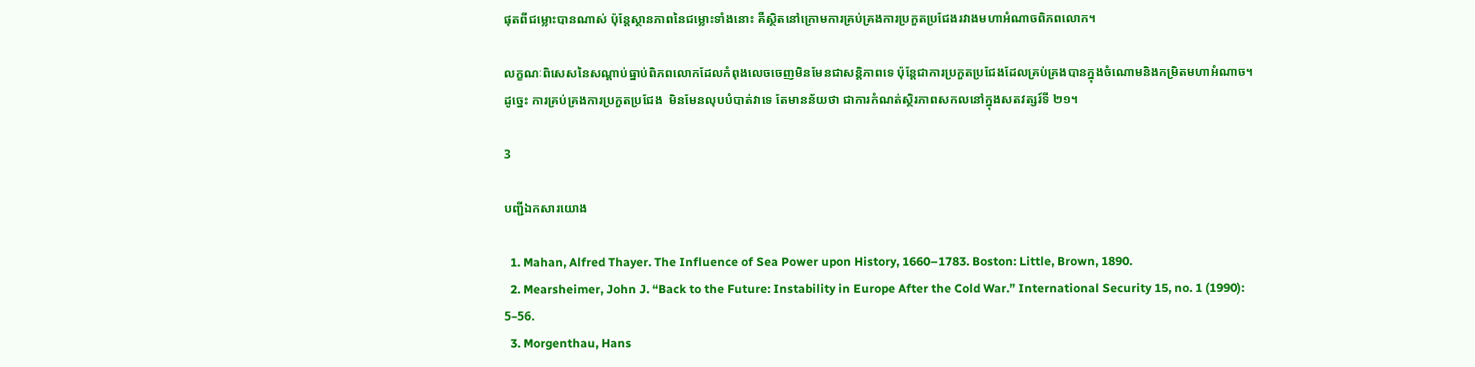ផុតពីជម្លោះបានណាស់ ប៉ុន្តែស្ថានភាពនៃជម្លោះទាំងនោះ គឺស្ថិតនៅក្រោមការគ្រប់គ្រងការប្រកួតប្រជែងរវាងមហាអំណាចពិភពលោក។

លក្ខណៈពិសេសនៃសណ្តាប់ធ្នាប់ពិភពលោកដែលកំពុងលេចចេញមិនមែនជាសន្តិភាពទេ ប៉ុន្តែជាការប្រកួតប្រជែងដែលគ្រប់គ្រងបានក្នុងចំណោមនិងកម្រិតមហាអំណាច។ ដូច្នេះ ការគ្រប់គ្រងការប្រកួតប្រជែង  មិនមែនលុបបំបាត់វាទេ តែមានន័យថា ជាការកំណត់ស្ថិរភាពសកលនៅក្នុងសតវត្សរ៍ទី ២១។

3

បញ្ជីឯកសារយោង

  1. Mahan, Alfred Thayer. The Influence of Sea Power upon History, 1660–1783. Boston: Little, Brown, 1890.
  2. Mearsheimer, John J. “Back to the Future: Instability in Europe After the Cold War.” International Security 15, no. 1 (1990): 5–56.
  3. Morgenthau, Hans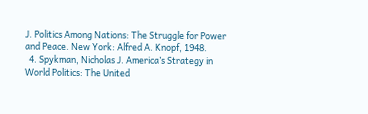J. Politics Among Nations: The Struggle for Power and Peace. New York: Alfred A. Knopf, 1948.
  4. Spykman, Nicholas J. America’s Strategy in World Politics: The United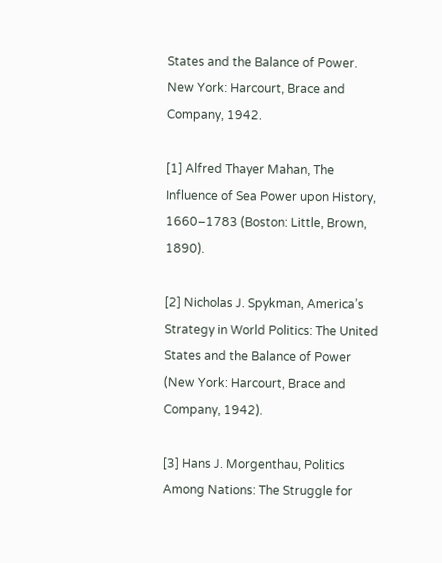States and the Balance of Power. New York: Harcourt, Brace and Company, 1942.

[1] Alfred Thayer Mahan, The Influence of Sea Power upon History, 1660–1783 (Boston: Little, Brown, 1890).

[2] Nicholas J. Spykman, America’s Strategy in World Politics: The United States and the Balance of Power (New York: Harcourt, Brace and Company, 1942).

[3] Hans J. Morgenthau, Politics Among Nations: The Struggle for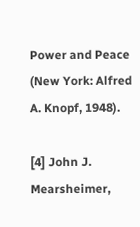Power and Peace (New York: Alfred A. Knopf, 1948).

[4] John J. Mearsheimer,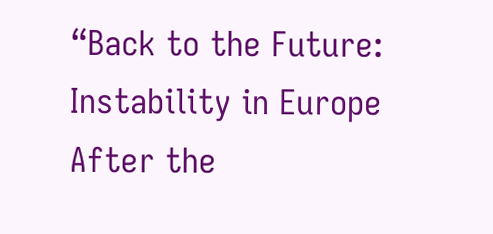“Back to the Future: Instability in Europe After the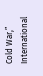Cold War,” International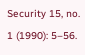Security 15, no. 1 (1990): 5–56.